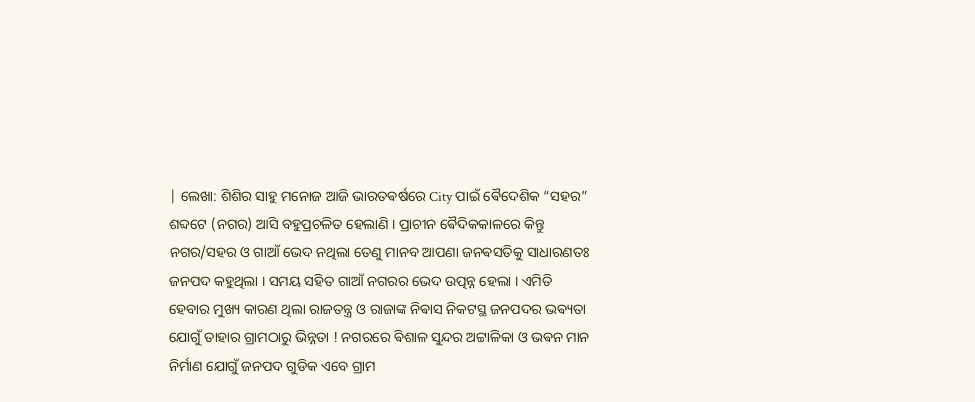| ଲେଖା: ଶିଶିର ସାହୁ ମନୋଜ ଆଜି ଭାରତଵର୍ଷରେ City ପାଇଁ ଵୈଦେଶିକ “ସହର” ଶବ୍ଦଟେ (ନଗର) ଆସି ବହୁପ୍ରଚଳିତ ହେଲାଣି । ପ୍ରାଚୀନ ଵୈଦିକକାଳରେ କିନ୍ତୁ ନଗର/ସହର ଓ ଗାଆଁ ଭେଦ ନଥିଲା ତେଣୁ ମାନବ ଆପଣା ଜନଵସତିକୁ ସାଧାରଣତଃ ଜନପଦ କହୁଥିଲା । ସମୟ ସହିତ ଗାଆଁ ନଗରର ଭେଦ ଉତ୍ପନ୍ନ ହେଲା । ଏମିତି ହେବାର ମୁଖ୍ୟ କାରଣ ଥିଲା ରାଜତନ୍ତ୍ର ଓ ରାଜାଙ୍କ ନିଵାସ ନିକଟସ୍ଥ ଜନପଦର ଭଵ୍ୟତା ଯୋଗୁଁ ତାହାର ଗ୍ରାମଠାରୁ ଭିନ୍ନତା ! ନଗରରେ ଵିଶାଳ ସୁନ୍ଦର ଅଟ୍ଟାଳିକା ଓ ଭଵନ ମାନ ନିର୍ମାଣ ଯୋଗୁଁ ଜନପଦ ଗୁଡିକ ଏବେ ଗ୍ରାମ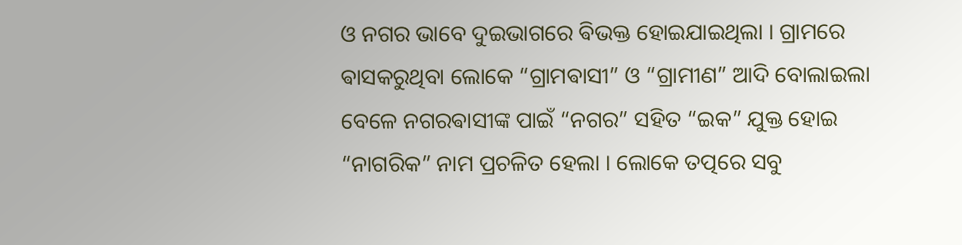ଓ ନଗର ଭାବେ ଦୁଇଭାଗରେ ଵିଭକ୍ତ ହୋଇଯାଇଥିଲା । ଗ୍ରାମରେ ଵାସକରୁଥିବା ଲୋକେ “ଗ୍ରାମଵାସୀ” ଓ “ଗ୍ରାମୀଣ” ଆଦି ବୋଲାଇଲା ବେଳେ ନଗରଵାସୀଙ୍କ ପାଇଁ “ନଗର” ସହିତ “ଇକ” ଯୁକ୍ତ ହୋଇ “ନାଗରିକ” ନାମ ପ୍ରଚଳିତ ହେଲା । ଲୋକେ ତତ୍ପରେ ସବୁ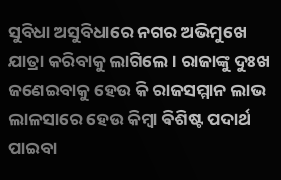ସୁବିଧା ଅସୁବିଧାରେ ନଗର ଅଭିମୁଖେ ଯାତ୍ରା କରିବାକୁ ଲାଗିଲେ । ରାଜାଙ୍କୁ ଦୁଃଖ ଜଣେଇବାକୁ ହେଉ କି ରାଜସମ୍ମାନ ଲାଭ ଲାଳସାରେ ହେଉ କିମ୍ବା ଵିଶିଷ୍ଟ ପଦାର୍ଥ ପାଇବା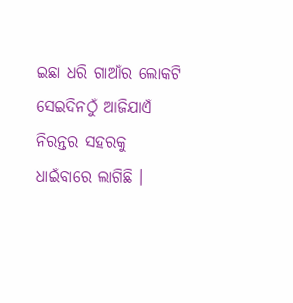ଇଛା ଧରି ଗାଆଁର ଲୋକଟି ସେଇଦିନଠୁଁ ଆଜିଯାଏଁ ନିରନ୍ତର ସହରକୁ ଧାଇଁବାରେ ଲାଗିଛି ।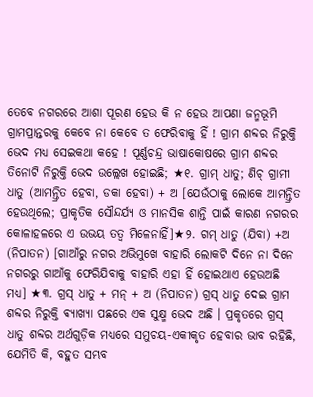ତେବେ ନଗରରେ ଆଶା ପୂରଣ ହେଉ କି ନ ହେଉ ଆପଣା ଜନ୍ମଭୂମି ଗ୍ରାମପ୍ରାନ୍ତରକୁ କେବେ ନା କେବେ ତ ଫେରିବାକୁ ହିଁ ! ଗ୍ରାମ ଶବ୍ଦର ନିରୁକ୍ତି ଭେଦ ମଧ୍ଯ ସେଇକଥା କହେ ! ପୂର୍ଣ୍ଣଚନ୍ଦ୍ର ଭାଷାକୋଷରେ ଗ୍ରାମ ଶବ୍ଦର ତିନୋଟି ନିରୁକ୍ତି ଭେଦ ଉଲ୍ଲେଖ ହୋଇଛି; ★୧. ଗ୍ରାମ୍ ଧାତୁ; ଣିଚ୍ ଗ୍ରାମୀ ଧାତୁ (ଆମନ୍ତ୍ରିତ ହେବା, ଡକା ହେବା) + ଅ [ଯେଉଁଠାକୁ ଲୋକେ ଆମନ୍ତ୍ରିତ ହେଉଥିଲେ; ପ୍ରାକୃତିକ ସୌନ୍ଦର୍ଯ୍ୟ ଓ ମାନସିକ ଶାନ୍ତି ପାଇଁ କାରଣ ନଗରର କୋଳାହଳରେ ଏ ଉଭୟ ତତ୍ଵ ମିଳେନାହିଁ]★୨. ଗମ୍ ଧାତୁ (ଯିବା) +ଅ (ନିପାତନ) [ଗାଆଁରୁ ନଗର ଅଭିମୁଖେ ବାହାରି ଲୋକଟି ଦିନେ ନା ଦିନେ ନଗରରୁ ଗାଆଁକୁ ଫେରିଯିବାକୁ ବାହାରି ଏହା ହିଁ ହୋଇଥାଏ ହେଉଅଛି ମଧ୍ୟ] ★୩. ଗ୍ରସ୍ ଧାତୁ + ମନ୍ + ଅ (ନିପାତନ) ଗ୍ରସ୍ ଧାତୁ ଦେଇ ଗ୍ରାମ ଶବ୍ଦର ନିରୁକ୍ତି ଵ୍ୟାଖ୍ୟା ପଛରେ ଏକ ସୁକ୍ଷ୍ମ ଭେଦ ଅଛି । ପ୍ରକୃତରେ ଗ୍ରସ୍ ଧାତୁ ଶବ୍ଦର ଅର୍ଥଗୁଡ଼ିକ ମଧ୍ୟରେ ସମୁଚୟ-ଏକୀକୃତ ହେବାର ଭାବ ରହିଛି, ଯେମିତି କି, ବହୁତ ସମ୍ଭବ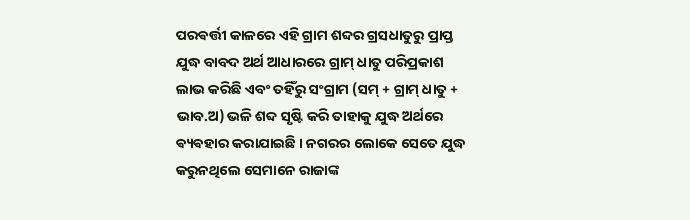ପରଵର୍ତ୍ତୀ କାଳରେ ଏହି ଗ୍ରାମ ଶବ୍ଦର ଗ୍ରସଧାତୁରୁ ପ୍ରାପ୍ତ ଯୁଦ୍ଧ ବାବଦ ଅର୍ଥ ଆଧାରରେ ଗ୍ରାମ୍ ଧାତୁ ପରିପ୍ରକାଶ ଲାଭ କରିଛି ଏବଂ ତହିଁରୁ ସଂଗ୍ରାମ (ସମ୍ + ଗ୍ରାମ୍ ଧାତୁ + ଭାବ.ଅ) ଭଳି ଶବ୍ଦ ସୃଷ୍ଟି କରି ତାହାକୁ ଯୁଦ୍ଧ ଅର୍ଥରେ ଵ୍ୟଵହାର କରାଯାଇଛି । ନଗରର ଲୋକେ ସେତେ ଯୁଦ୍ଧ କରୁନଥିଲେ ସେମାନେ ରାଜାଙ୍କ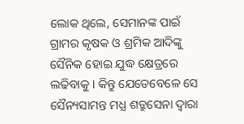ଲୋକ ଥିଲେ, ସେମାନଙ୍କ ପାଇଁ ଗ୍ରାମର କୃଷକ ଓ ଶ୍ରମିକ ଆଦିଙ୍କୁ ସୈନିକ ହୋଇ ଯୁଦ୍ଧ କ୍ଷେତ୍ରରେ ଲଢିବାକୁ । କିନ୍ତୁ ଯେତେବେଳେ ସେ ସୈନ୍ୟସାମନ୍ତ ମଧ୍ଯ ଶତ୍ରୁସେନା ଦ୍ଵାରା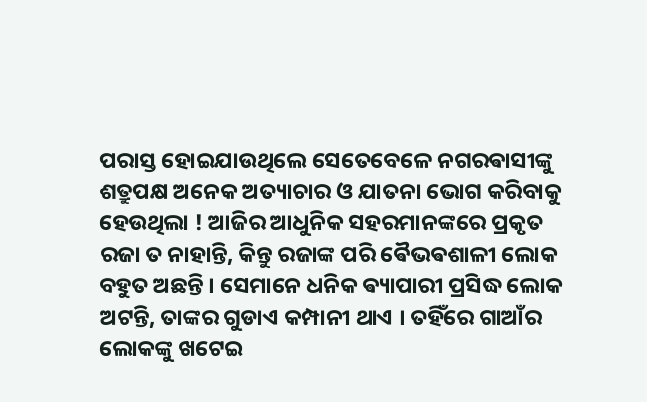ପରାସ୍ତ ହୋଇଯାଉଥିଲେ ସେତେବେଳେ ନଗରଵାସୀଙ୍କୁ ଶତ୍ରୁପକ୍ଷ ଅନେକ ଅତ୍ୟାଚାର ଓ ଯାତନା ଭୋଗ କରିବାକୁ ହେଉଥିଲା ! ଆଜିର ଆଧୁନିକ ସହରମାନଙ୍କରେ ପ୍ରକୃତ ରଜା ତ ନାହାନ୍ତି, କିନ୍ତୁ ରଜାଙ୍କ ପରି ଵୈଭଵଶାଳୀ ଲୋକ ବହୁତ ଅଛନ୍ତି । ସେମାନେ ଧନିକ ଵ୍ୟାପାରୀ ପ୍ରସିଦ୍ଧ ଲୋକ ଅଟନ୍ତି, ତାଙ୍କର ଗୁଡାଏ କମ୍ପାନୀ ଥାଏ । ତହିଁରେ ଗାଆଁର ଲୋକଙ୍କୁ ଖଟେଇ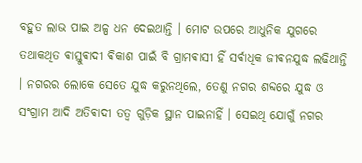ବହୁତ ଲାଭ ପାଇ ଅଳ୍ପ ଧନ ଦେଇଥାନ୍ତି । ମୋଟ ଉପରେ ଆଧୁନିକ ଯୁଗରେ ତଥାକଥିତ ଵାସ୍ତୁଵାଦୀ ଵିକାଶ ପାଇଁ ବି ଗ୍ରାମଵାସୀ ହିଁ ସର୍ଵାଧିକ ଜୀଵନଯୁଦ୍ଧ ଲଢିଥାନ୍ତି । ନଗରର ଲୋକେ ସେତେ ଯୁଦ୍ଧ କରୁନଥିଲେ, ତେଣୁ ନଗର ଶବ୍ଦରେ ଯୁଦ୍ଧ ଓ ସଂଗ୍ରାମ ଆଦି ଅତିଵାଦୀ ତତ୍ଵ ଗୁଡ଼ିକ ସ୍ଥାନ ପାଇନାହିଁ । ସେଇଥି ଯୋଗୁଁ ନଗର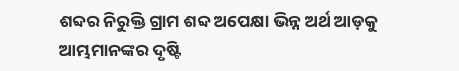ଶବ୍ଦର ନିରୁକ୍ତି ଗ୍ରାମ ଶବ୍ଦ ଅପେକ୍ଷା ଭିନ୍ନ ଅର୍ଥ ଆଡ଼କୁ ଆମ୍ଭମାନଙ୍କର ଦୃଷ୍ଟି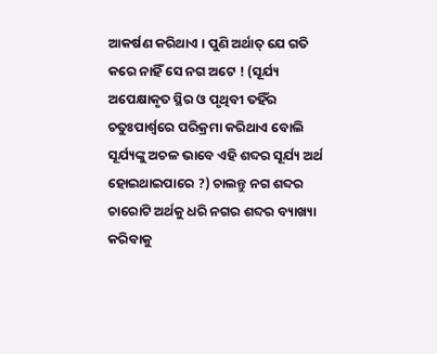ଆକର୍ଷଣ କରିଥାଏ । ପୁଣି ଅର୍ଥାତ୍ ଯେ ଗତି କରେ ନାହିଁ ସେ ନଗ ଅଟେ ! (ସୂର୍ଯ୍ୟ ଅପେକ୍ଷାକୃତ ସ୍ଥିର ଓ ପୃଥିବୀ ତହିଁର ଚତୁଃପାର୍ଶ୍ଵରେ ପରିକ୍ରମା କରିଥାଏ ବୋଲି ସୂର୍ଯ୍ୟଙ୍କୁ ଅଚଳ ଭାବେ ଏହି ଶବ୍ଦର ସୂର୍ଯ୍ୟ ଅର୍ଥ ହୋଇଥାଇପାରେ ?) ଚାଲନ୍ତୁ ନଗ ଶବ୍ଦର ଚାରୋଟି ଅର୍ଥକୁ ଧରି ନଗର ଶବ୍ଦର ବ୍ୟାଖ୍ୟା କରିବାକୁ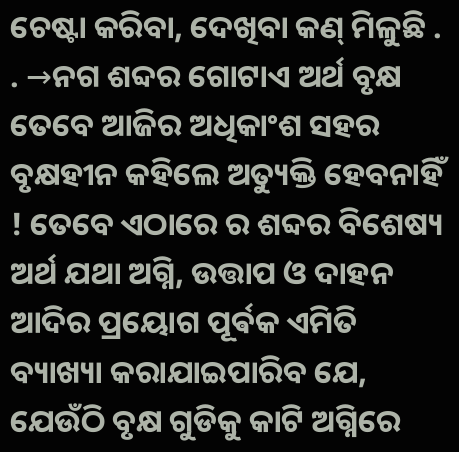ଚେଷ୍ଟା କରିବା, ଦେଖିବା କଣ୍ ମିଳୁଛି . . →ନଗ ଶବ୍ଦର ଗୋଟାଏ ଅର୍ଥ ବୃକ୍ଷ ତେବେ ଆଜିର ଅଧିକାଂଶ ସହର ବୃକ୍ଷହୀନ କହିଲେ ଅତ୍ୟୁକ୍ତି ହେବନାହିଁ ! ତେବେ ଏଠାରେ ର ଶବ୍ଦର ବିଶେଷ୍ୟ ଅର୍ଥ ଯଥା ଅଗ୍ନି, ଉତ୍ତାପ ଓ ଦାହନ ଆଦିର ପ୍ରୟୋଗ ପୂର୍ଵକ ଏମିତି ବ୍ୟାଖ୍ୟା କରାଯାଇପାରିବ ଯେ, ଯେଉଁଠି ବୃକ୍ଷ ଗୁଡିକୁ କାଟି ଅଗ୍ନିରେ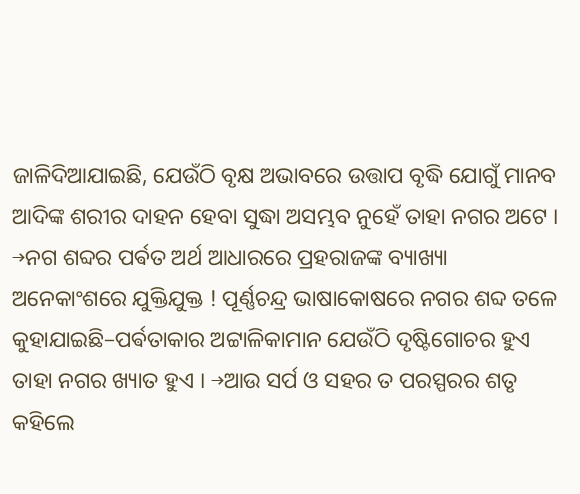ଜାଳିଦିଆଯାଇଛି, ଯେଉଁଠି ବୃକ୍ଷ ଅଭାବରେ ଉତ୍ତାପ ବୃଦ୍ଧି ଯୋଗୁଁ ମାନବ ଆଦିଙ୍କ ଶରୀର ଦାହନ ହେବା ସୁଦ୍ଧା ଅସମ୍ଭବ ନୁହେଁ ତାହା ନଗର ଅଟେ । →ନଗ ଶବ୍ଦର ପର୍ଵତ ଅର୍ଥ ଆଧାରରେ ପ୍ରହରାଜଙ୍କ ବ୍ୟାଖ୍ୟା ଅନେକାଂଶରେ ଯୁକ୍ତିଯୁକ୍ତ ! ପୂର୍ଣ୍ଣଚନ୍ଦ୍ର ଭାଷାକୋଷରେ ନଗର ଶବ୍ଦ ତଳେ କୁହାଯାଇଛି–ପର୍ଵତାକାର ଅଟ୍ଟାଳିକାମାନ ଯେଉଁଠି ଦୃଷ୍ଟିଗୋଚର ହୁଏ ତାହା ନଗର ଖ୍ୟାତ ହୁଏ । →ଆଉ ସର୍ପ ଓ ସହର ତ ପରସ୍ପରର ଶତୃ କହିଲେ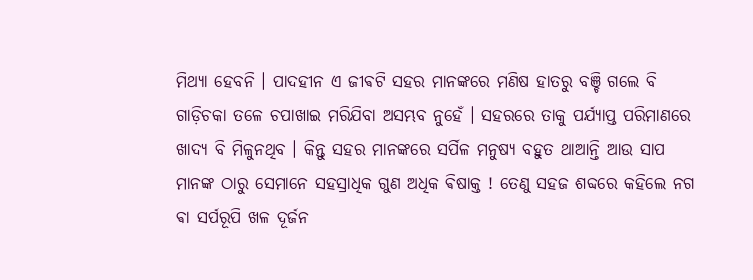ମିଥ୍ୟା ହେବନି । ପାଦହୀନ ଏ ଜୀଵଟି ସହର ମାନଙ୍କରେ ମଣିଷ ହାତରୁ ବଞ୍ଚି ଗଲେ ବି ଗାଡ଼ିଚକା ତଳେ ଚପାଖାଇ ମରିଯିବା ଅସମ୍ଭବ ନୁହେଁ । ସହରରେ ତାକୁ ପର୍ଯ୍ୟାପ୍ତ ପରିମାଣରେ ଖାଦ୍ୟ ବି ମିଳୁନଥିବ । କିନ୍ତୁ ସହର ମାନଙ୍କରେ ସର୍ପିଳ ମନୁଷ୍ୟ ବହୁତ ଥାଆନ୍ତି ଆଉ ସାପ ମାନଙ୍କ ଠାରୁ ସେମାନେ ସହସ୍ରାଧିକ ଗୁଣ ଅଧିକ ଵିଷାକ୍ତ ! ତେଣୁ ସହଜ ଶବ୍ଦରେ କହିଲେ ନଗ ଵା ସର୍ପରୂପି ଖଳ ଦୂର୍ଜନ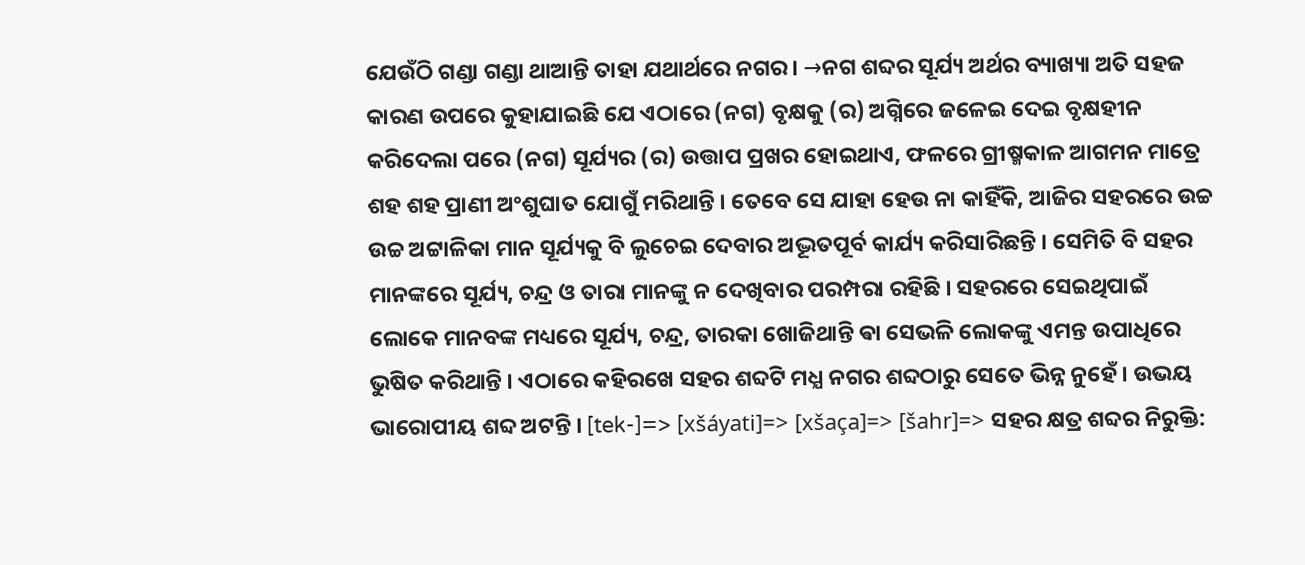ଯେଉଁଠି ଗଣ୍ଡା ଗଣ୍ଡା ଥାଆନ୍ତି ତାହା ଯଥାର୍ଥରେ ନଗର । →ନଗ ଶବ୍ଦର ସୂର୍ଯ୍ୟ ଅର୍ଥର ବ୍ୟାଖ୍ୟା ଅତି ସହଜ କାରଣ ଉପରେ କୁହାଯାଇଛି ଯେ ଏଠାରେ (ନଗ) ବୃକ୍ଷକୁ (ର) ଅଗ୍ନିରେ ଜଳେଇ ଦେଇ ବୃକ୍ଷହୀନ କରିଦେଲା ପରେ (ନଗ) ସୂର୍ଯ୍ୟର (ର) ଉତ୍ତାପ ପ୍ରଖର ହୋଇଥାଏ, ଫଳରେ ଗ୍ରୀଷ୍ମକାଳ ଆଗମନ ମାତ୍ରେ ଶହ ଶହ ପ୍ରାଣୀ ଅଂଶୁଘାତ ଯୋଗୁଁ ମରିଥାନ୍ତି । ତେବେ ସେ ଯାହା ହେଉ ନା କାହିଁକି, ଆଜିର ସହରରେ ଉଚ୍ଚ ଉଚ୍ଚ ଅଟ୍ଟାଳିକା ମାନ ସୂର୍ଯ୍ୟକୁ ବି ଲୁଚେଇ ଦେବାର ଅଦ୍ଭୂତପୂର୍ବ କାର୍ଯ୍ୟ କରିସାରିଛନ୍ତି । ସେମିତି ବି ସହର ମାନଙ୍କରେ ସୂର୍ଯ୍ୟ, ଚନ୍ଦ୍ର ଓ ତାରା ମାନଙ୍କୁ ନ ଦେଖିବାର ପରମ୍ପରା ରହିଛି । ସହରରେ ସେଇଥିପାଇଁ ଲୋକେ ମାନବଙ୍କ ମଧ୍ୟରେ ସୂର୍ଯ୍ୟ, ଚନ୍ଦ୍ର, ତାରକା ଖୋଜିଥାନ୍ତି ଵା ସେଭଳି ଲୋକଙ୍କୁ ଏମନ୍ତ ଉପାଧିରେ ଭୁଷିତ କରିଥାନ୍ତି । ଏଠାରେ କହିରଖେ ସହର ଶବ୍ଦଟି ମଧ୍ଯ ନଗର ଶବ୍ଦଠାରୁ ସେତେ ଭିନ୍ନ ନୁହେଁ । ଉଭୟ ଭାରୋପୀୟ ଶବ୍ଦ ଅଟନ୍ତି । [tek-]=> [xšáyati]=> [xšaça]=> [šahr]=> ସହର କ୍ଷତ୍ର ଶବ୍ଦର ନିରୁକ୍ତି: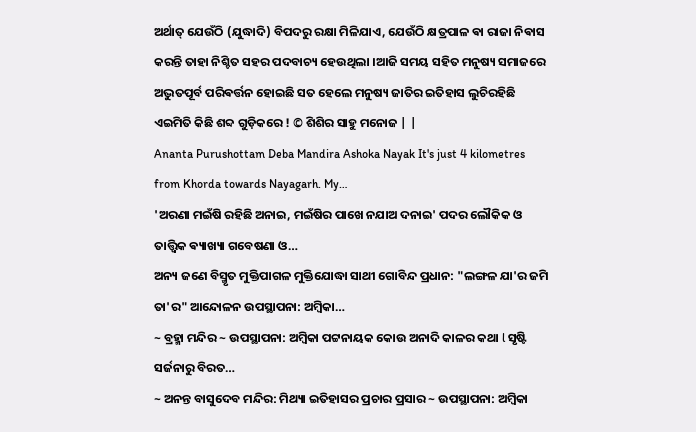ଅର୍ଥାତ୍ ଯେଉଁଠି (ଯୁଦ୍ଧାଦି) ବିପଦରୁ ରକ୍ଷା ମିଳିଯାଏ, ଯେଉଁଠି କ୍ଷତ୍ରପାଳ ଵା ରାଜା ନିଵାସ କରନ୍ତି ତାହା ନିଶ୍ଚିତ ସହର ପଦବାଚ୍ୟ ହେଉଥିଲା ।ଆଜି ସମୟ ସହିତ ମନୁଷ୍ୟ ସମାଜରେ ଅଦ୍ଭୁତପୂର୍ବ ପରିଵର୍ତ୍ତନ ହୋଇଛି ସତ ହେଲେ ମନୁଷ୍ୟ ଜାତିର ଇତିହାସ ଲୁଚିରହିଛି ଏଇମିତି କିଛି ଶବ୍ଦ ଗୁଡ଼ିକରେ ! © ଶିଶିର ସାହୁ ମନୋଜ | |
Ananta Purushottam Deba Mandira Ashoka Nayak It's just 4 kilometres from Khorda towards Nayagarh. My…
'ଅରଣା ମଇଁଷି ରହିଛି ଅନାଇ, ମଇଁଷିର ପାଖେ ନଯାଅ ଦନାଇ' ପଦର ଲୌକିକ ଓ ତାତ୍ତ୍ଵିକ ଵ୍ୟାଖ୍ୟା ଗବେଷଣା ଓ…
ଅନ୍ୟ ଜଣେ ବିସ୍ମୃତ ମୁକ୍ତିପାଗଳ ମୁକ୍ତିଯୋଦ୍ଧା ସାଥୀ ଗୋବିନ୍ଦ ପ୍ରଧାନ: "ଲଙ୍ଗଳ ଯା'ର ଜମି ତା'ର" ଆନ୍ଦୋଳନ ଉପସ୍ଥାପନା: ଅମ୍ବିକା…
~ ବ୍ରହ୍ମା ମନ୍ଦିର ~ ଉପସ୍ଥାପନା: ଅମ୍ବିକା ପଟ୍ଟନାୟକ କୋଉ ଅନାଦି କାଳର କଥା l ସୃଷ୍ଟି ସର୍ଜନାରୁ ବିରତ…
~ ଅନନ୍ତ ବାସୁଦେବ ମନ୍ଦିର: ମିଥ୍ୟା ଇତିହାସର ପ୍ରଚାର ପ୍ରସାର ~ ଉପସ୍ଥାପନା: ଅମ୍ବିକା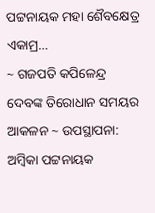ପଟ୍ଟନାୟକ ମହା ଶୈବକ୍ଷେତ୍ର ଏକାମ୍ର…
~ ଗଜପତି କପିଳେନ୍ଦ୍ର ଦେବଙ୍କ ତିରୋଧାନ ସମୟର ଆକଳନ ~ ଉପସ୍ଥାପନା: ଅମ୍ବିକା ପଟ୍ଟନାୟକ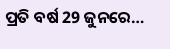ପ୍ରତି ବର୍ଷ 29 ଜୁନରେ…